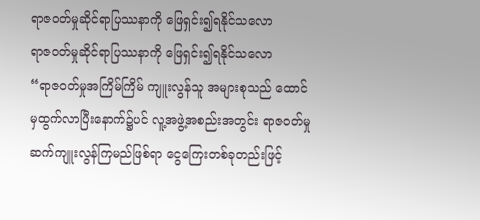ရာဇဝတ်မှုဆိုင်ရာပြဿနာကို ဖြေရှင်း၍ရနိုင်သလော
ရာဇဝတ်မှုဆိုင်ရာပြဿနာကို ဖြေရှင်း၍ရနိုင်သလော
“ရာဇဝတ်မှုအကြိမ်ကြိမ် ကျူးလွန်သူ အများစုသည် ထောင်မှထွက်လာပြီးနောက်၌ပင် လူ့အဖွဲ့အစည်းအတွင်း ရာဇဝတ်မှု ဆက်ကျူးလွန်ကြမည်ဖြစ်ရာ ငွေကြေးတစ်ခုတည်းဖြင့်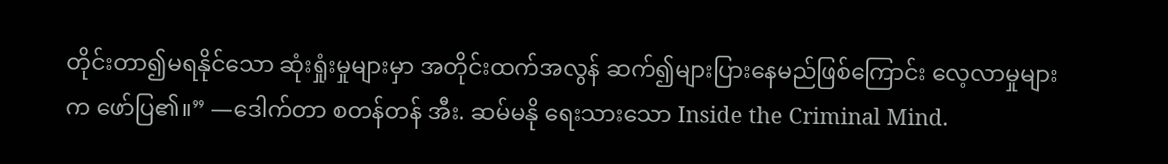တိုင်းတာ၍မရနိုင်သော ဆုံးရှုံးမှုများမှာ အတိုင်းထက်အလွန် ဆက်၍များပြားနေမည်ဖြစ်ကြောင်း လေ့လာမှုများက ဖော်ပြ၏။” —ဒေါက်တာ စတန်တန် အီး. ဆမ်မနို ရေးသားသော Inside the Criminal Mind.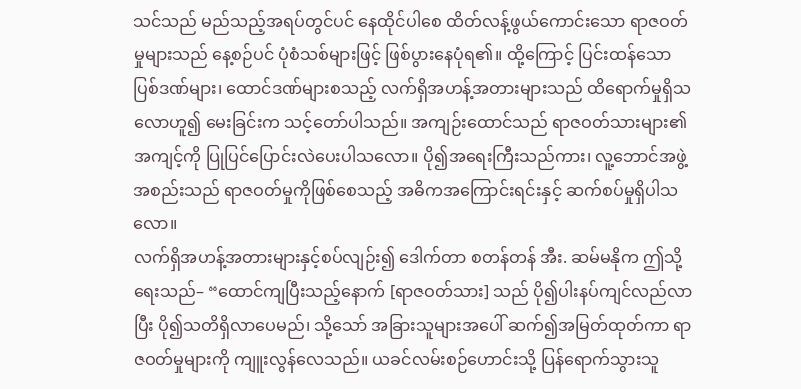သင်သည် မည်သည့်အရပ်တွင်ပင် နေထိုင်ပါစေ ထိတ်လန့်ဖွယ်ကောင်းသော ရာဇဝတ်မှုများသည် နေ့စဉ်ပင် ပုံစံသစ်များဖြင့် ဖြစ်ပွားနေပုံရ၏။ ထို့ကြောင့် ပြင်းထန်သောပြစ်ဒဏ်များ၊ ထောင်ဒဏ်များစသည့် လက်ရှိအဟန့်အတားများသည် ထိရောက်မှုရှိသလောဟူ၍ မေးခြင်းက သင့်တော်ပါသည်။ အကျဉ်းထောင်သည် ရာဇဝတ်သားများ၏အကျင့်ကို ပြုပြင်ပြောင်းလဲပေးပါသလော။ ပို၍အရေးကြီးသည်ကား၊ လူ့ဘောင်အဖွဲ့အစည်းသည် ရာဇဝတ်မှုကိုဖြစ်စေသည့် အဓိကအကြောင်းရင်းနှင့် ဆက်စပ်မှုရှိပါသလော။
လက်ရှိအဟန့်အတားများနှင့်စပ်လျဉ်း၍ ဒေါက်တာ စတန်တန် အီး. ဆမ်မနိုက ဤသို့ရေးသည်– “ထောင်ကျပြီးသည့်နောက် [ရာဇဝတ်သား] သည် ပို၍ပါးနပ်ကျင်လည်လာပြီး ပို၍သတိရှိလာပေမည်၊ သို့သော် အခြားသူများအပေါ် ဆက်၍အမြတ်ထုတ်ကာ ရာဇဝတ်မှုများကို ကျူးလွန်လေသည်။ ယခင်လမ်းစဉ်ဟောင်းသို့ ပြန်ရောက်သွားသူ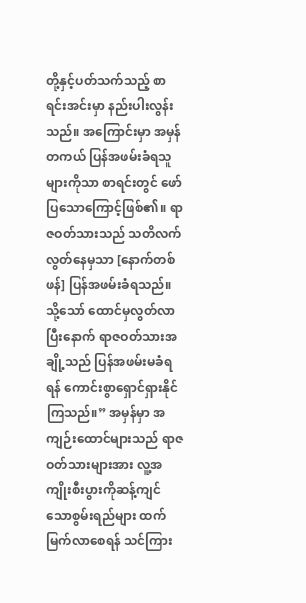တို့နှင့်ပတ်သက်သည့် စာရင်းအင်းမှာ နည်းပါးလွန်းသည်။ အကြောင်းမှာ အမှန်တကယ် ပြန်အဖမ်းခံရသူများကိုသာ စာရင်းတွင် ဖော်ပြသောကြောင့်ဖြစ်၏။ ရာဇဝတ်သားသည် သတိလက်လွတ်နေမှသာ [နောက်တစ်ဖန်] ပြန်အဖမ်းခံရသည်။ သို့သော် ထောင်မှလွတ်လာပြီးနောက် ရာဇဝတ်သားအချို့သည် ပြန်အဖမ်းမခံရရန် ကောင်းစွာရှောင်ရှားနိုင်ကြသည်။” အမှန်မှာ အကျဉ်းထောင်များသည် ရာဇဝတ်သားများအား လူ့အကျိုးစီးပွားကိုဆန့်ကျင်သောစွမ်းရည်များ ထက်မြက်လာစေရန် သင်ကြား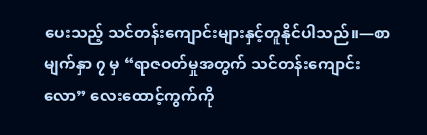ပေးသည့် သင်တန်းကျောင်းများနှင့်တူနိုင်ပါသည်။—စာမျက်နှာ ၇ မှ “ရာဇဝတ်မှုအတွက် သင်တန်းကျောင်းလော” လေးထောင့်ကွက်ကို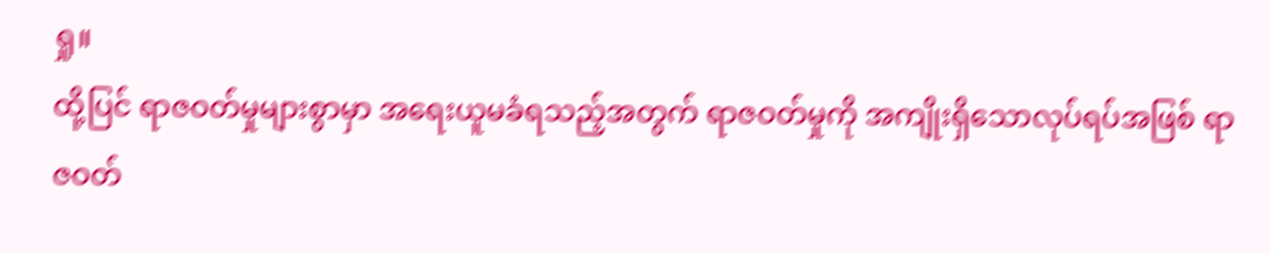ရှု။
ထို့ပြင် ရာဇဝတ်မှုများစွာမှာ အရေးယူမခံရသည့်အတွက် ရာဇဝတ်မှုကို အကျိုးရှိသောလုပ်ရပ်အဖြစ် ရာဇဝတ်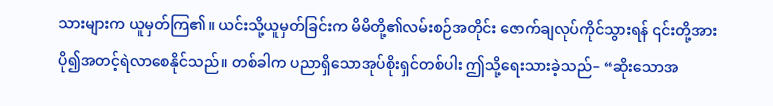သားများက ယူမှတ်ကြ၏။ ယင်းသို့ယူမှတ်ခြင်းက မိမိတို့၏လမ်းစဉ်အတိုင်း ဇောက်ချလုပ်ကိုင်သွားရန် ၎င်းတို့အား ပို၍အတင့်ရဲလာစေနိုင်သည်။ တစ်ခါက ပညာရှိသောအုပ်စိုးရှင်တစ်ပါး ဤသို့ရေးသားခဲ့သည်– “ဆိုးသောအ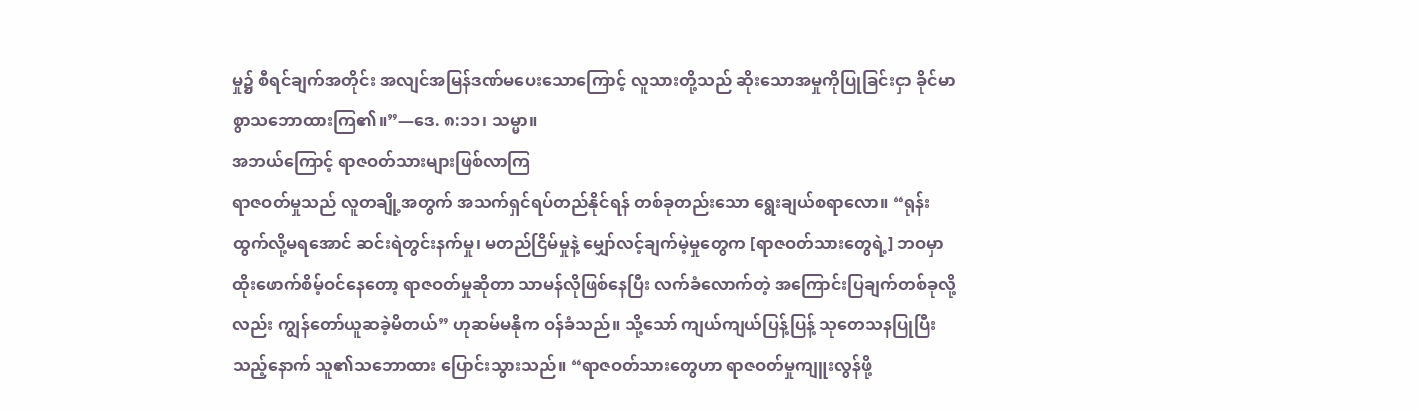မှု၌ စီရင်ချက်အတိုင်း အလျင်အမြန်ဒဏ်မပေးသောကြောင့် လူသားတို့သည် ဆိုးသောအမှုကိုပြုခြင်းငှာ ခိုင်မာစွာသဘောထားကြ၏။”—ဒေ. ၈:၁၁၊ သမ္မာ။
အဘယ်ကြောင့် ရာဇဝတ်သားများဖြစ်လာကြ
ရာဇဝတ်မှုသည် လူတချို့အတွက် အသက်ရှင်ရပ်တည်နိုင်ရန် တစ်ခုတည်းသော ရွေးချယ်စရာလော။ “ရုန်းထွက်လို့မရအောင် ဆင်းရဲတွင်းနက်မှု၊ မတည်ငြိမ်မှုနဲ့ မျှော်လင့်ချက်မဲ့မှုတွေက [ရာဇဝတ်သားတွေရဲ့] ဘဝမှာ ထိုးဖောက်စိမ့်ဝင်နေတော့ ရာဇဝတ်မှုဆိုတာ သာမန်လိုဖြစ်နေပြီး လက်ခံလောက်တဲ့ အကြောင်းပြချက်တစ်ခုလို့လည်း ကျွန်တော်ယူဆခဲ့မိတယ်” ဟုဆမ်မနိုက ဝန်ခံသည်။ သို့သော် ကျယ်ကျယ်ပြန့်ပြန့် သုတေသနပြုပြီးသည့်နောက် သူ၏သဘောထား ပြောင်းသွားသည်။ “ရာဇဝတ်သားတွေဟာ ရာဇဝတ်မှုကျူးလွန်ဖို့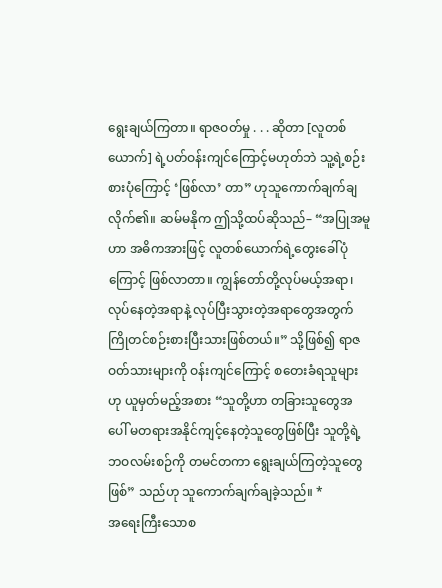ရွေးချယ်ကြတာ။ ရာဇဝတ်မှု . . . ဆိုတာ [လူတစ်ယောက်] ရဲ့ပတ်ဝန်းကျင်ကြောင့်မဟုတ်ဘဲ သူ့ရဲ့စဉ်းစားပုံကြောင့် ‘ဖြစ်လာ’ တာ” ဟုသူကောက်ချက်ချလိုက်၏။ ဆမ်မနိုက ဤသို့ထပ်ဆိုသည်– “အပြုအမူဟာ အဓိကအားဖြင့် လူတစ်ယောက်ရဲ့တွေးခေါ်ပုံကြောင့် ဖြစ်လာတာ။ ကျွန်တော်တို့လုပ်မယ့်အရာ၊ လုပ်နေတဲ့အရာနဲ့ လုပ်ပြီးသွားတဲ့အရာတွေအတွက် ကြိုတင်စဉ်းစားပြီးသားဖြစ်တယ်။” သို့ဖြစ်၍ ရာဇဝတ်သားများကို ဝန်းကျင်ကြောင့် စတေးခံရသူများဟု ယူမှတ်မည့်အစား “သူတို့ဟာ တခြားသူတွေအပေါ် မတရားအနိုင်ကျင့်နေတဲ့သူတွေဖြစ်ပြီး သူတို့ရဲ့ဘဝလမ်းစဉ်ကို တမင်တကာ ရွေးချယ်ကြတဲ့သူတွေဖြစ်” သည်ဟု သူကောက်ချက်ချခဲ့သည်။ *
အရေးကြီးသောစ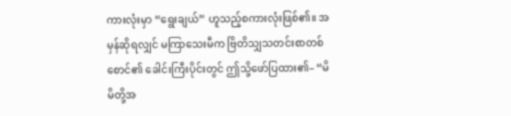ကားလုံးမှာ “ရွေးချယ်” ဟူသည့်စကားလုံးဖြစ်၏။ အမှန်ဆိုရလျှင် မကြာသေးမီက ဗြိတိသျှသတင်းစာတစ်စောင်၏ ခေါင်းကြီးပိုင်းတွင် ဤသို့ဖော်ပြထား၏– “မိမိတို့အ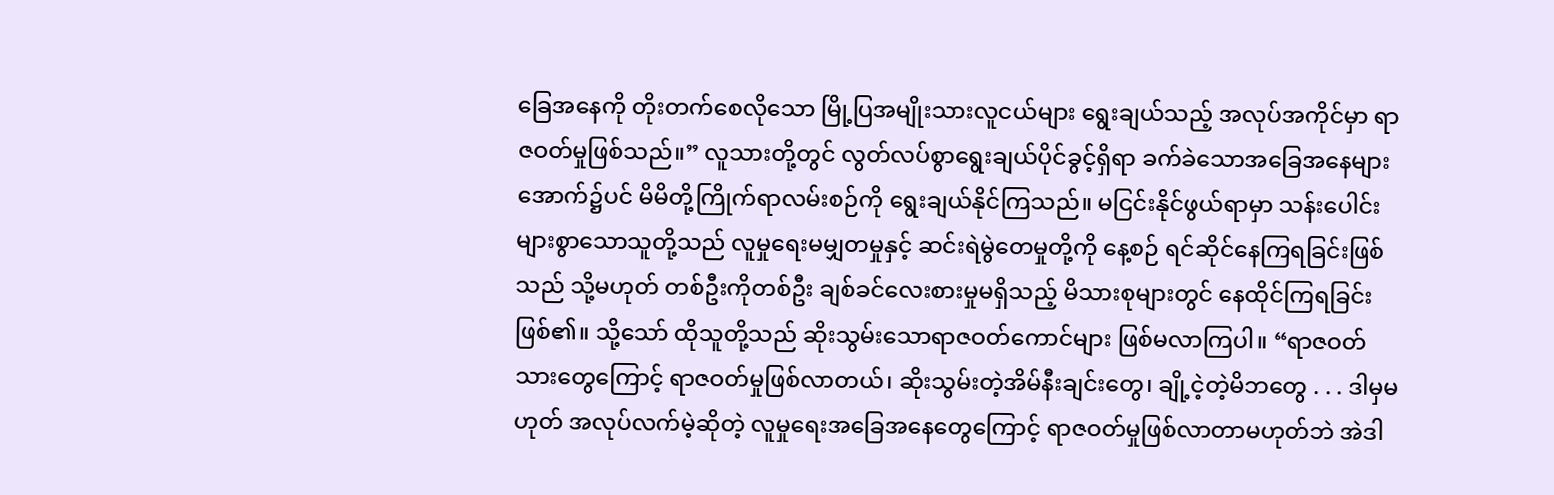ခြေအနေကို တိုးတက်စေလိုသော မြို့ပြအမျိုးသားလူငယ်များ ရွေးချယ်သည့် အလုပ်အကိုင်မှာ ရာဇဝတ်မှုဖြစ်သည်။” လူသားတို့တွင် လွတ်လပ်စွာရွေးချယ်ပိုင်ခွင့်ရှိရာ ခက်ခဲသောအခြေအနေများအောက်၌ပင် မိမိတို့ကြိုက်ရာလမ်းစဉ်ကို ရွေးချယ်နိုင်ကြသည်။ မငြင်းနိုင်ဖွယ်ရာမှာ သန်းပေါင်းများစွာသောသူတို့သည် လူမှုရေးမမျှတမှုနှင့် ဆင်းရဲမွဲတေမှုတို့ကို နေ့စဉ် ရင်ဆိုင်နေကြရခြင်းဖြစ်သည် သို့မဟုတ် တစ်ဦးကိုတစ်ဦး ချစ်ခင်လေးစားမှုမရှိသည့် မိသားစုများတွင် နေထိုင်ကြရခြင်းဖြစ်၏။ သို့သော် ထိုသူတို့သည် ဆိုးသွမ်းသောရာဇဝတ်ကောင်များ ဖြစ်မလာကြပါ။ “ရာဇဝတ်သားတွေကြောင့် ရာဇဝတ်မှုဖြစ်လာတယ်၊ ဆိုးသွမ်းတဲ့အိမ်နီးချင်းတွေ၊ ချို့ငဲ့တဲ့မိဘတွေ . . . ဒါမှမဟုတ် အလုပ်လက်မဲ့ဆိုတဲ့ လူမှုရေးအခြေအနေတွေကြောင့် ရာဇဝတ်မှုဖြစ်လာတာမဟုတ်ဘဲ အဲဒါ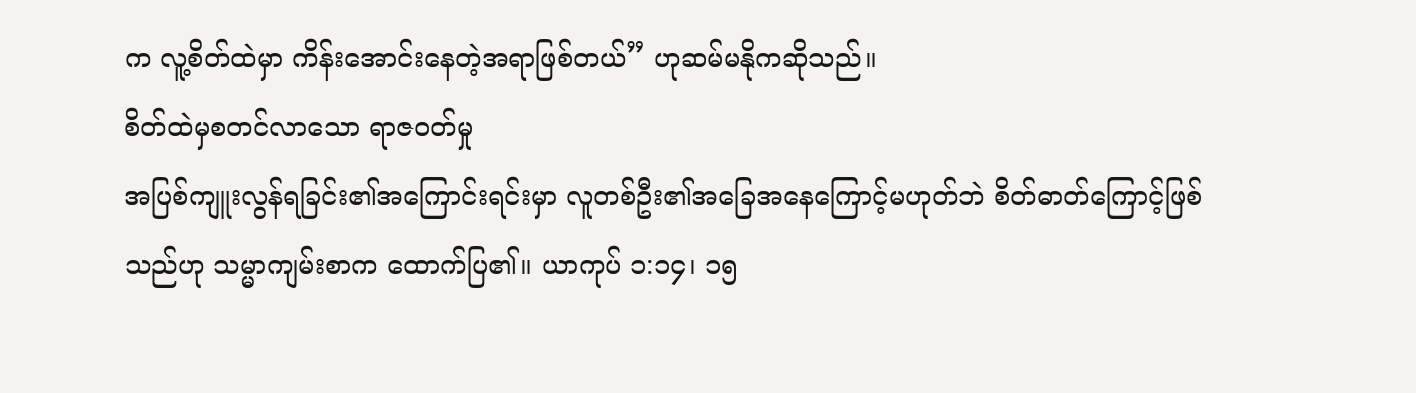က လူ့စိတ်ထဲမှာ ကိန်းအောင်းနေတဲ့အရာဖြစ်တယ်” ဟုဆမ်မနိုကဆိုသည်။
စိတ်ထဲမှစတင်လာသော ရာဇဝတ်မှု
အပြစ်ကျူးလွန်ရခြင်း၏အကြောင်းရင်းမှာ လူတစ်ဦး၏အခြေအနေကြောင့်မဟုတ်ဘဲ စိတ်ဓာတ်ကြောင့်ဖြစ်သည်ဟု သမ္မာကျမ်းစာက ထောက်ပြ၏။ ယာကုပ် ၁:၁၄၊ ၁၅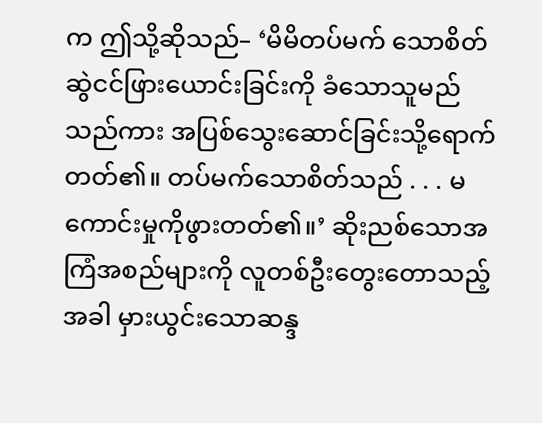က ဤသို့ဆိုသည်– ‘မိမိတပ်မက် သောစိတ် ဆွဲငင်ဖြားယောင်းခြင်းကို ခံသောသူမည်သည်ကား အပြစ်သွေးဆောင်ခြင်းသို့ရောက်တတ်၏။ တပ်မက်သောစိတ်သည် . . . မကောင်းမှုကိုဖွားတတ်၏။’ ဆိုးညစ်သောအကြံအစည်များကို လူတစ်ဦးတွေးတောသည့်အခါ မှားယွင်းသောဆန္ဒ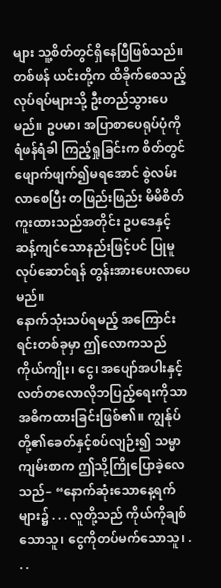များ သူ့စိတ်တွင်ရှိနေပြီဖြစ်သည်။ တစ်ဖန် ယင်းတို့က ထိခိုက်စေသည့်လုပ်ရပ်များသို့ ဦးတည်သွားပေမည်။ ဥပမာ၊ အပြာစာပေရုပ်ပုံကို ရံဖန်ရံခါ ကြည့်ရှုခြင်းက စိတ်တွင် ဖျောက်ဖျက်၍မရအောင် စွဲလမ်းလာစေပြီး တဖြည်းဖြည်း မိမိစိတ်ကူးထားသည်အတိုင်း ဥပဒေနှင့်ဆန့်ကျင်သောနည်းဖြင့်ပင် ပြုမူလုပ်ဆောင်ရန် တွန်းအားပေးလာပေမည်။
နောက်သုံးသပ်ရမည့် အကြောင်းရင်းတစ်ခုမှာ ဤလောကသည် ကိုယ်ကျိုး၊ ငွေ၊ အပျော်အပါးနှင့် လတ်တလောလိုဘပြည့်ရေးကိုသာ အဓိကထားခြင်းဖြစ်၏။ ကျွန်ုပ်တို့၏ခေတ်နှင့်စပ်လျဉ်း၍ သမ္မာကျမ်းစာက ဤသို့ကြိုပြောခဲ့လေသည်– “နောက်ဆုံးသောနေ့ရက်များ၌ . . . လူတို့သည် ကိုယ်ကိုချစ်သောသူ၊ ငွေကိုတပ်မက်သောသူ၊ . . .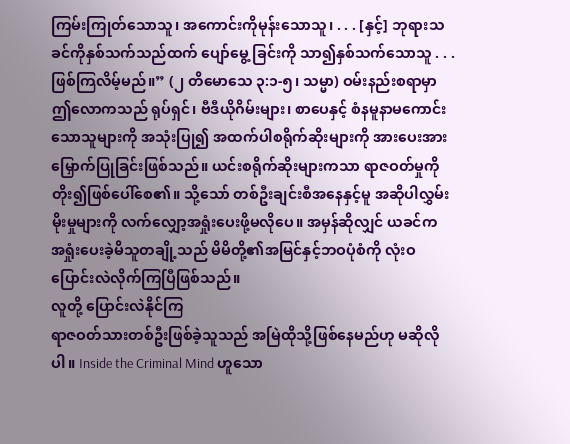ကြမ်းကြုတ်သောသူ၊ အကောင်းကိုမုန်းသောသူ၊ . . . [နှင့်] ဘုရားသခင်ကိုနှစ်သက်သည်ထက် ပျော်မွေ့ ခြင်းကို သာ၍နှစ်သက်သောသူ . . . ဖြစ်ကြလိမ့်မည်။” (၂ တိမောသေ ၃:၁-၅၊ သမ္မာ) ဝမ်းနည်းစရာမှာ ဤလောကသည် ရုပ်ရှင်၊ ဗီဒီယိုဂိမ်းများ၊ စာပေနှင့် စံနမူနာမကောင်းသောသူများကို အသုံးပြု၍ အထက်ပါစရိုက်ဆိုးများကို အားပေးအားမြှောက်ပြုခြင်းဖြစ်သည်။ ယင်းစရိုက်ဆိုးများကသာ ရာဇဝတ်မှုကို တိုး၍ဖြစ်ပေါ်စေ၏။ သို့သော် တစ်ဦးချင်းစီအနေနှင့်မူ အဆိုပါလွှမ်းမိုးမှုများကို လက်လျှော့အရှုံးပေးဖို့မလိုပေ။ အမှန်ဆိုလျှင် ယခင်က အရှုံးပေးခဲ့မိသူတချို့သည် မိမိတို့၏အမြင်နှင့်ဘဝပုံစံကို လုံးဝပြောင်းလဲလိုက်ကြပြီဖြစ်သည်။
လူတို့ ပြောင်းလဲနိုင်ကြ
ရာဇဝတ်သားတစ်ဦးဖြစ်ခဲ့သူသည် အမြဲထိုသို့ဖြစ်နေမည်ဟု မဆိုလိုပါ။ Inside the Criminal Mind ဟူသော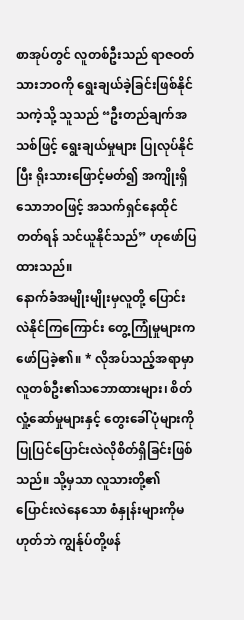စာအုပ်တွင် လူတစ်ဦးသည် ရာဇဝတ်သားဘဝကို ရွေးချယ်ခဲ့ခြင်းဖြစ်နိုင်သကဲ့သို့ သူသည် “ဦးတည်ချက်အသစ်ဖြင့် ရွေးချယ်မှုများ ပြုလုပ်နိုင်ပြီး ရိုးသားဖြောင့်မတ်၍ အကျိုးရှိသောဘဝဖြင့် အသက်ရှင်နေထိုင်တတ်ရန် သင်ယူနိုင်သည်” ဟုဖော်ပြထားသည်။
နောက်ခံအမျိုးမျိုးမှလူတို့ ပြောင်းလဲနိုင်ကြကြောင်း တွေ့ကြုံမှုများကဖော်ပြခဲ့၏။ * လိုအပ်သည့်အရာမှာ လူတစ်ဦး၏သဘောထားများ၊ စိတ်လှုံ့ဆော်မှုများနှင့် တွေးခေါ်ပုံများကို ပြုပြင်ပြောင်းလဲလိုစိတ်ရှိခြင်းဖြစ်သည်။ သို့မှသာ လူသားတို့၏ ပြောင်းလဲနေသော စံနှုန်းများကိုမဟုတ်ဘဲ ကျွန်ုပ်တို့ဖန်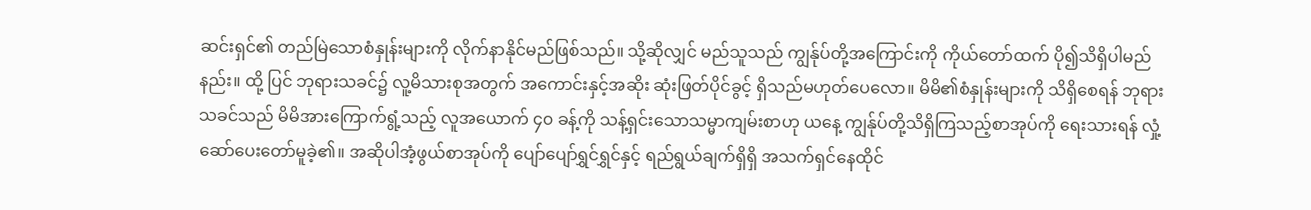ဆင်းရှင်၏ တည်မြဲသောစံနှုန်းများကို လိုက်နာနိုင်မည်ဖြစ်သည်။ သို့ဆိုလျှင် မည်သူသည် ကျွန်ုပ်တို့အကြောင်းကို ကိုယ်တော်ထက် ပို၍သိရှိပါမည်နည်း။ ထို့ ပြင် ဘုရားသခင်၌ လူ့မိသားစုအတွက် အကောင်းနှင့်အဆိုး ဆုံးဖြတ်ပိုင်ခွင့် ရှိသည်မဟုတ်ပေလော။ မိမိ၏စံနှုန်းများကို သိရှိစေရန် ဘုရားသခင်သည် မိမိအားကြောက်ရွံ့သည့် လူအယောက် ၄၀ ခန့်ကို သန့်ရှင်းသောသမ္မာကျမ်းစာဟု ယနေ့ ကျွန်ုပ်တို့သိရှိကြသည့်စာအုပ်ကို ရေးသားရန် လှုံ့ဆော်ပေးတော်မူခဲ့၏။ အဆိုပါအံ့ဖွယ်စာအုပ်ကို ပျော်ပျော်ရွှင်ရွှင်နှင့် ရည်ရွယ်ချက်ရှိရှိ အသက်ရှင်နေထိုင်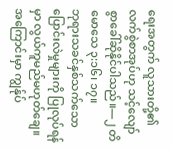ရေးအတွက် လူသားတို့၏လက်စွဲစာအုပ်ဟု သင့်လျော်စွာခေါ်ဆိုနိုင်ပါသည်။—၂ တိမောသေ ၃:၁၆၊ ၁၇။
ဘုရားသခင်နှစ်သက်သော ပြောင်းလဲမှုများကို ပြုလုပ်ရန်မှာ လွယ်ကူမည်မဟုတ်ချေ။ အကြောင်းမှာ ကျွန်ုပ်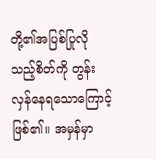တို့၏အပြစ်ပြုလိုသည့်စိတ်ကို တွန်းလှန်နေရသောကြောင့်ဖြစ်၏။ အမှန်မှာ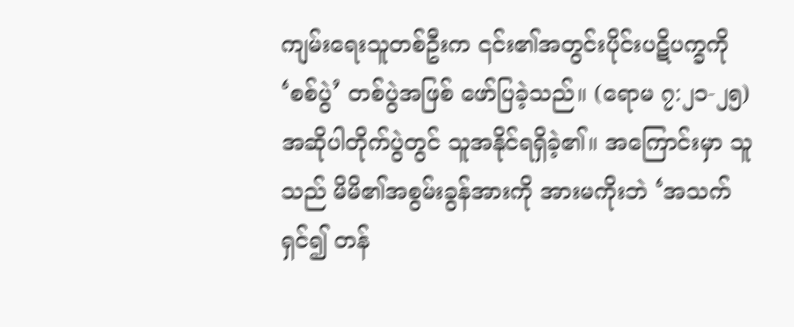ကျမ်းရေးသူတစ်ဦးက ၎င်း၏အတွင်းပိုင်းပဋိပက္ခကို ‘စစ်ပွဲ’ တစ်ပွဲအဖြစ် ဖော်ပြခဲ့သည်။ (ရောမ ၇:၂၁-၂၅) အဆိုပါတိုက်ပွဲတွင် သူအနိုင်ရရှိခဲ့၏။ အကြောင်းမှာ သူသည် မိမိ၏အစွမ်းခွန်အားကို အားမကိုးဘဲ ‘အသက်ရှင်၍ တန်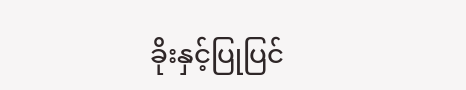ခိုးနှင့်ပြုပြင်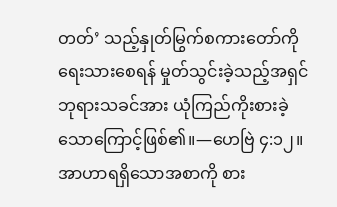တတ်’ သည့်နှုတ်မြွက်စကားတော်ကို ရေးသားစေရန် မှုတ်သွင်းခဲ့သည့်အရှင် ဘုရားသခင်အား ယုံကြည်ကိုးစားခဲ့သောကြောင့်ဖြစ်၏။—ဟေဗြဲ ၄:၁၂။
အာဟာရရှိသောအစာကို စား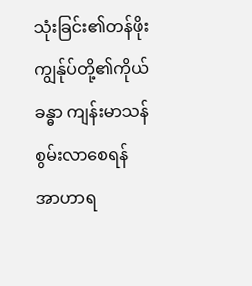သုံးခြင်း၏တန်ဖိုး
ကျွန်ုပ်တို့၏ကိုယ်ခန္ဓာ ကျန်းမာသန်စွမ်းလာစေရန် အာဟာရ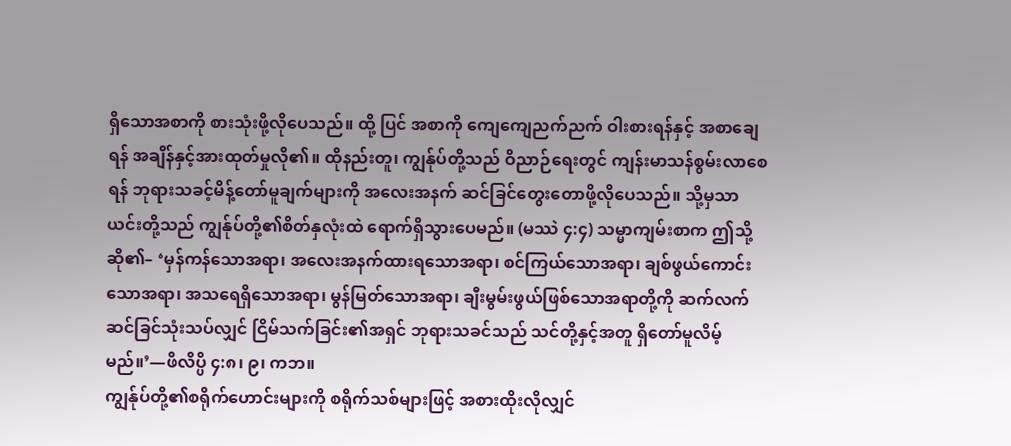ရှိသောအစာကို စားသုံးဖို့လိုပေသည်။ ထို့ ပြင် အစာကို ကျေကျေညက်ညက် ဝါးစားရန်နှင့် အစာချေရန် အချိန်နှင့်အားထုတ်မှုလို၏။ ထိုနည်းတူ၊ ကျွန်ုပ်တို့သည် ဝိညာဉ်ရေးတွင် ကျန်းမာသန်စွမ်းလာစေရန် ဘုရားသခင့်မိန့်တော်မူချက်များကို အလေးအနက် ဆင်ခြင်တွေးတောဖို့လိုပေသည်။ သို့မှသာ ယင်းတို့သည် ကျွန်ုပ်တို့၏စိတ်နှလုံးထဲ ရောက်ရှိသွားပေမည်။ (မဿဲ ၄:၄) သမ္မာကျမ်းစာက ဤသို့ဆို၏– ‘မှန်ကန်သောအရာ၊ အလေးအနက်ထားရသောအရာ၊ စင်ကြယ်သောအရာ၊ ချစ်ဖွယ်ကောင်းသောအရာ၊ အသရေရှိသောအရာ၊ မွန်မြတ်သောအရာ၊ ချီးမွမ်းဖွယ်ဖြစ်သောအရာတို့ကို ဆက်လက်ဆင်ခြင်သုံးသပ်လျှင် ငြိမ်သက်ခြင်း၏အရှင် ဘုရားသခင်သည် သင်တို့နှင့်အတူ ရှိတော်မူလိမ့်မည်။’—ဖိလိပ္ပိ ၄:၈၊ ၉၊ ကဘ။
ကျွန်ုပ်တို့၏စရိုက်ဟောင်းများကို စရိုက်သစ်များဖြင့် အစားထိုးလိုလျှင်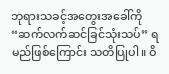ဘုရားသခင့်အတွေးအခေါ်ကို “ဆက်လက်ဆင်ခြင်သုံးသပ်” ရမည်ဖြစ်ကြောင်း သတိပြုပါ။ ဝိ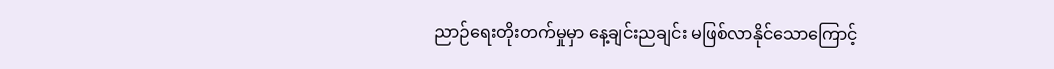ညာဉ်ရေးတိုးတက်မှုမှာ နေ့ချင်းညချင်း မဖြစ်လာနိုင်သောကြောင့်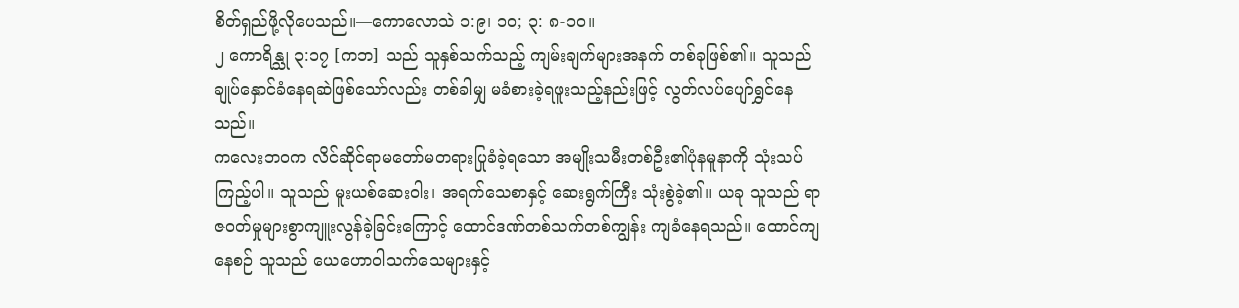စိတ်ရှည်ဖို့လိုပေသည်။—ကောလောသဲ ၁:၉၊ ၁၀; ၃: ၈-၁၀။
၂ ကောရိန္သု ၃:၁၇ [ကဘ] သည် သူနှစ်သက်သည့် ကျမ်းချက်များအနက် တစ်ခုဖြစ်၏။ သူသည် ချုပ်နှောင်ခံနေရဆဲဖြစ်သော်လည်း တစ်ခါမျှ မခံစားခဲ့ရဖူးသည့်နည်းဖြင့် လွတ်လပ်ပျော်ရွှင်နေသည်။
ကလေးဘဝက လိင်ဆိုင်ရာမတော်မတရားပြုခံခဲ့ရသော အမျိုးသမီးတစ်ဦး၏ပုံနမူနာကို သုံးသပ်ကြည့်ပါ။ သူသည် မူးယစ်ဆေးဝါး၊ အရက်သေစာနှင့် ဆေးရွက်ကြီး သုံးစွဲခဲ့၏။ ယခု သူသည် ရာဇဝတ်မှုများစွာကျူးလွန်ခဲ့ခြင်းကြောင့် ထောင်ဒဏ်တစ်သက်တစ်ကျွန်း ကျခံနေရသည်။ ထောင်ကျနေစဉ် သူသည် ယေဟောဝါသက်သေများနှင့်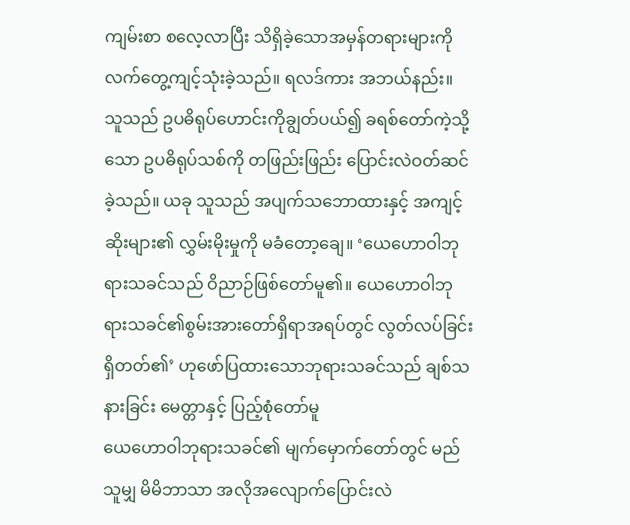ကျမ်းစာ စလေ့လာပြီး သိရှိခဲ့သောအမှန်တရားများကို လက်တွေ့ကျင့်သုံးခဲ့သည်။ ရလဒ်ကား အဘယ်နည်း။ သူသည် ဥပဓိရုပ်ဟောင်းကိုချွတ်ပယ်၍ ခရစ်တော်ကဲ့သို့သော ဥပဓိရုပ်သစ်ကို တဖြည်းဖြည်း ပြောင်းလဲဝတ်ဆင်ခဲ့သည်။ ယခု သူသည် အပျက်သဘောထားနှင့် အကျင့်ဆိုးများ၏ လွှမ်းမိုးမှုကို မခံတော့ချေ။ ‘ယေဟောဝါဘုရားသခင်သည် ဝိညာဉ်ဖြစ်တော်မူ၏။ ယေဟောဝါဘုရားသခင်၏စွမ်းအားတော်ရှိရာအရပ်တွင် လွတ်လပ်ခြင်း ရှိတတ်၏’ ဟုဖော်ပြထားသောဘုရားသခင်သည် ချစ်သနားခြင်း မေတ္တာနှင့် ပြည့်စုံတော်မူ
ယေဟောဝါဘုရားသခင်၏ မျက်မှောက်တော်တွင် မည်သူမျှ မိမိဘာသာ အလိုအလျောက်ပြောင်းလဲ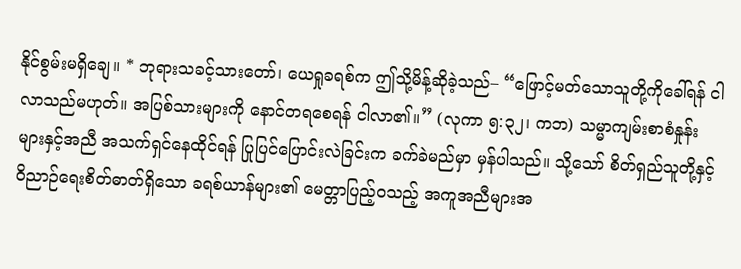နိုင်စွမ်းမရှိချေ။ * ဘုရားသခင့်သားတော်၊ ယေရှုခရစ်က ဤသို့မိန့်ဆိုခဲ့သည်– “ဖြောင့်မတ်သောသူတို့ကိုခေါ်ရန် ငါလာသည်မဟုတ်။ အပြစ်သားများကို နောင်တရစေရန် ငါလာ၏။” (လုကာ ၅:၃၂၊ ကဘ) သမ္မာကျမ်းစာစံနှုန်းများနှင့်အညီ အသက်ရှင်နေထိုင်ရန် ပြုပြင်ပြောင်းလဲခြင်းက ခက်ခဲမည်မှာ မှန်ပါသည်။ သို့သော် စိတ်ရှည်သူတို့နှင့် ဝိညာဉ်ရေးစိတ်ဓာတ်ရှိသော ခရစ်ယာန်များ၏ မေတ္တာပြည့်ဝသည့် အကူအညီများအ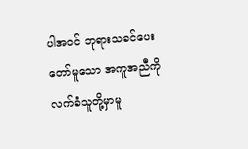ပါအဝင် ဘုရားသခင်ပေးတော်မူသော အကူအညီကို လက်ခံသူတို့မှာမူ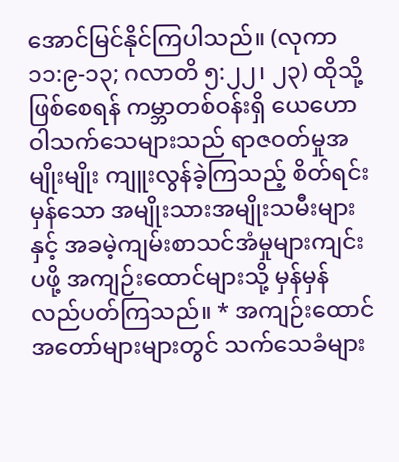အောင်မြင်နိုင်ကြပါသည်။ (လုကာ ၁၁:၉-၁၃; ဂလာတိ ၅:၂၂၊ ၂၃) ထိုသို့ဖြစ်စေရန် ကမ္ဘာတစ်ဝန်းရှိ ယေဟောဝါသက်သေများသည် ရာဇဝတ်မှုအမျိုးမျိုး ကျူးလွန်ခဲ့ကြသည့် စိတ်ရင်းမှန်သော အမျိုးသားအမျိုးသမီးများနှင့် အခမဲ့ကျမ်းစာသင်အံမှုများကျင်းပဖို့ အကျဉ်းထောင်များသို့ မှန်မှန်လည်ပတ်ကြသည်။ * အကျဉ်းထောင်အတော်များများတွင် သက်သေခံများ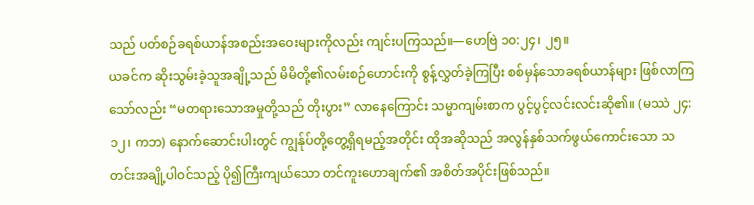သည် ပတ်စဉ်ခရစ်ယာန်အစည်းအဝေးများကိုလည်း ကျင်းပကြသည်။—ဟေဗြဲ ၁၀:၂၄၊ ၂၅။
ယခင်က ဆိုးသွမ်းခဲ့သူအချို့သည် မိမိတို့၏လမ်းစဉ်ဟောင်းကို စွန့်လွှတ်ခဲ့ကြပြီး စစ်မှန်သောခရစ်ယာန်များ ဖြစ်လာကြသော်လည်း “မတရားသောအမှုတို့သည် တိုးပွား” လာနေကြောင်း သမ္မာကျမ်းစာက ပွင့်ပွင့်လင်းလင်းဆို၏။ (မဿဲ ၂၄:၁၂၊ ကဘ) နောက်ဆောင်းပါးတွင် ကျွန်ုပ်တို့တွေ့ရှိရမည့်အတိုင်း ထိုအဆိုသည် အလွန်နှစ်သက်ဖွယ်ကောင်းသော သတင်းအချို့ပါဝင်သည့် ပို၍ကြီးကျယ်သော တင်ကူးဟောချက်၏ အစိတ်အပိုင်းဖြစ်သည်။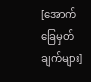[အောက်ခြေမှတ်ချက်များ]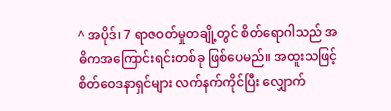^ အပိုဒ်၊ 7 ရာဇဝတ်မှုတချို့တွင် စိတ်ရောဂါသည် အဓိကအကြောင်းရင်းတစ်ခု ဖြစ်ပေမည်။ အထူးသဖြင့် စိတ်ဝေဒနာရှင်များ လက်နက်ကိုင်ပြီး လျှောက်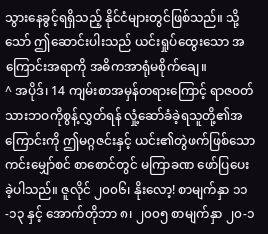သွားနေခွင့်ရရှိသည့် နိုင်ငံများတွင်ဖြစ်သည်။ သို့သော် ဤဆောင်းပါးသည် ယင်းရှုပ်ထွေးသော အကြောင်းအရာကို အဓိကအာရုံမစိုက်ချေ။
^ အပိုဒ်၊ 14 ကျမ်းစာအမှန်တရားကြောင့် ရာဇဝတ်သားဘဝကိုစွန့်လွှတ်ရန် လှုံ့ဆော်ခံခဲ့ရသူတို့၏အကြောင်းကို ဤမဂ္ဂဇင်းနှင့် ယင်း၏တွဲဖက်ဖြစ်သော ကင်းမျှော်စင် စာစောင်တွင် မကြာခဏ ဖော်ပြပေးခဲ့ပါသည်။ ဇူလိုင် ၂၀၀၆၊ နိုးလော့! စာမျက်နှာ ၁၁-၁၃ နှင့် အောက်တိုဘာ ၈၊ ၂၀၀၅ စာမျက်နှာ ၂၀-၁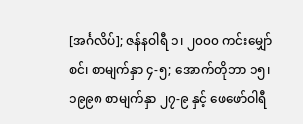[အင်္ဂလိပ်]; ဇန်နဝါရီ ၁၊ ၂၀၀၀ ကင်းမျှော်စင်၊ စာမျက်နှာ ၄-၅; အောက်တိုဘာ ၁၅၊ ၁၉၉၈ စာမျက်နှာ ၂၇-၉ နှင့် ဖေဖော်ဝါရီ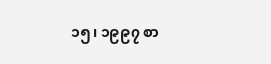၁၅၊ ၁၉၉၇ စာ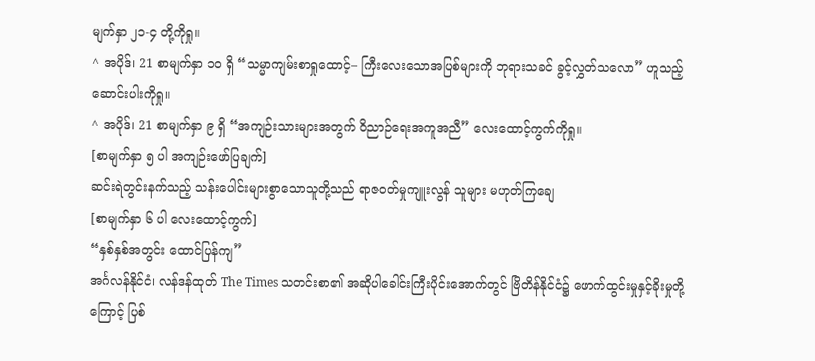မျက်နှာ ၂၁-၄ တို့ကိုရှု။
^ အပိုဒ်၊ 21 စာမျက်နှာ ၁၀ ရှိ “သမ္မာကျမ်းစာရှုထောင့်– ကြီးလေးသောအပြစ်များကို ဘုရားသခင် ခွင့်လွှတ်သလော” ဟူသည့်ဆောင်းပါးကိုရှု။
^ အပိုဒ်၊ 21 စာမျက်နှာ ၉ ရှိ “အကျဉ်းသားများအတွက် ဝိညာဉ်ရေးအကူအညီ” လေးထောင့်ကွက်ကိုရှု။
[စာမျက်နှာ ၅ ပါ အကျဉ်းဖော်ပြချက်]
ဆင်းရဲတွင်းနက်သည့် သန်းပေါင်းများစွာသောသူတို့သည် ရာဇဝတ်မှုကျူးလွန် သူများ မဟုတ်ကြချေ
[စာမျက်နှာ ၆ ပါ လေးထောင့်ကွက်]
“နှစ်နှစ်အတွင်း ထောင်ပြန်ကျ”
အင်္ဂလန်နိုင်ငံ၊ လန်ဒန်ထုတ် The Times သတင်းစာ၏ အဆိုပါခေါင်းကြီးပိုင်းအောက်တွင် ဗြိတိန်နိုင်ငံ၌ ဖောက်ထွင်းမှုနှင့်ခိုးမှုတို့ကြောင့် ပြစ်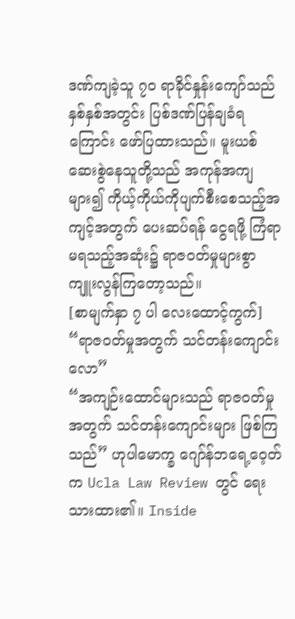ဒဏ်ကျခဲ့သူ ၇၀ ရာခိုင်နှုန်းကျော်သည် နှစ်နှစ်အတွင်း ပြစ်ဒဏ်ပြန်ချခံရကြောင်း ဖော်ပြထားသည်။ မူးယစ်ဆေးစွဲနေသူတို့သည် အကုန်အကျများ၍ ကိုယ့်ကိုယ်ကိုပျက်စီးစေသည့်အကျင့်အတွက် ပေးဆပ်ရန် ငွေရဖို့ ကြံရာမရသည့်အဆုံး၌ ရာဇဝတ်မှုများစွာ ကျူးလွန်ကြတော့သည်။
[စာမျက်နှာ ၇ ပါ လေးထောင့်ကွက်]
“ရာဇဝတ်မှုအတွက် သင်တန်းကျောင်းလော”
“အကျဉ်းထောင်များသည် ရာဇဝတ်မှုအတွက် သင်တန်းကျောင်းများ ဖြစ်ကြသည်” ဟုပါမောက္ခ ဂျော်န်ဘရေ့ဝေ့တ်က Ucla Law Review တွင် ရေးသားထား၏။ Inside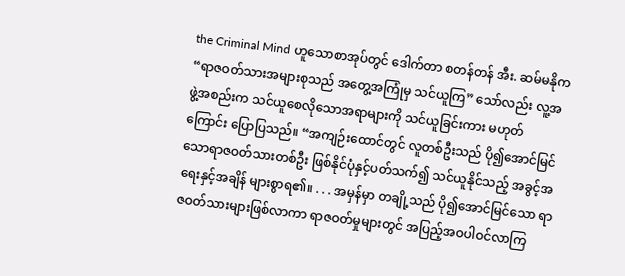the Criminal Mind ဟူသောစာအုပ်တွင် ဒေါက်တာ စတန်တန် အီး. ဆမ်မနိုက “ရာဇဝတ်သားအများစုသည် အတွေ့အကြုံမှ သင်ယူကြ” သော်လည်း လူ့အဖွဲ့အစည်းက သင်ယူစေလိုသောအရာများကို သင်ယူခြင်းကား မဟုတ်ကြောင်း ပြောပြသည်။ “အကျဉ်းထောင်တွင် လူတစ်ဦးသည် ပို၍အောင်မြင်သောရာဇဝတ်သားတစ်ဦး ဖြစ်နိုင်ပုံနှင့်ပတ်သက်၍ သင်ယူနိုင်သည့် အခွင့်အရေးနှင့်အချိန် များစွာရ၏။ . . . အမှန်မှာ တချို့သည် ပို၍အောင်မြင်သော ရာဇဝတ်သားများဖြစ်လာကာ ရာဇဝတ်မှုများတွင် အပြည့်အဝပါဝင်လာကြ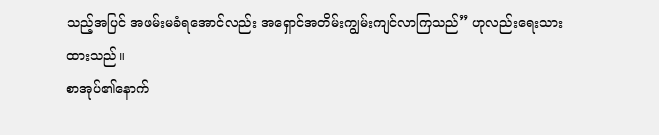သည့်အပြင် အဖမ်းမခံရအောင်လည်း အရှောင်အတိမ်းကျွမ်းကျင်လာကြသည်” ဟုလည်းရေးသားထားသည်။
စာအုပ်၏နောက်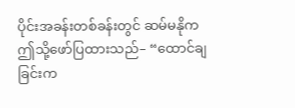ပိုင်းအခန်းတစ်ခန်းတွင် ဆမ်မနိုက ဤသို့ဖော်ပြထားသည်– “ထောင်ချခြင်းက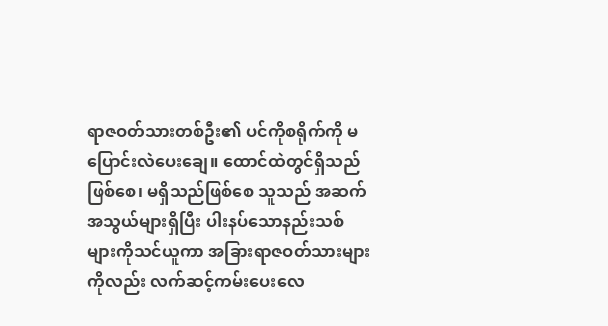ရာဇဝတ်သားတစ်ဦး၏ ပင်ကိုစရိုက်ကို မပြောင်းလဲပေးချေ။ ထောင်ထဲတွင်ရှိသည်ဖြစ်စေ၊ မရှိသည်ဖြစ်စေ သူသည် အဆက်အသွယ်များရှိပြီး ပါးနပ်သောနည်းသစ်များကိုသင်ယူကာ အခြားရာဇဝတ်သားများကိုလည်း လက်ဆင့်ကမ်းပေးလေ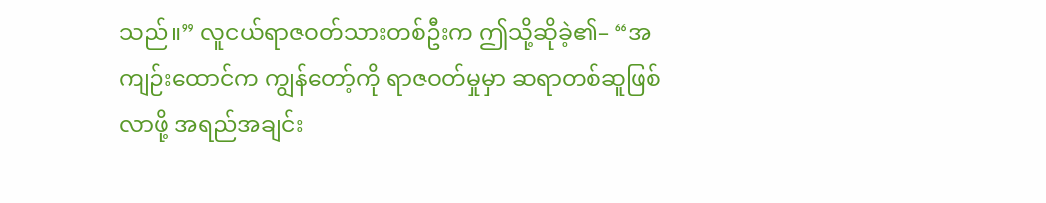သည်။” လူငယ်ရာဇဝတ်သားတစ်ဦးက ဤသို့ဆိုခဲ့၏– “အကျဉ်းထောင်က ကျွန်တော့်ကို ရာဇဝတ်မှုမှာ ဆရာတစ်ဆူဖြစ်လာဖို့ အရည်အချင်း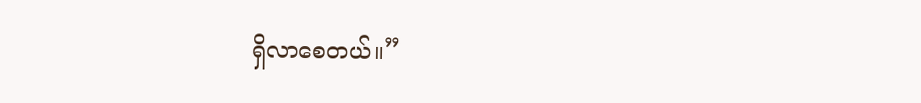ရှိလာစေတယ်။”